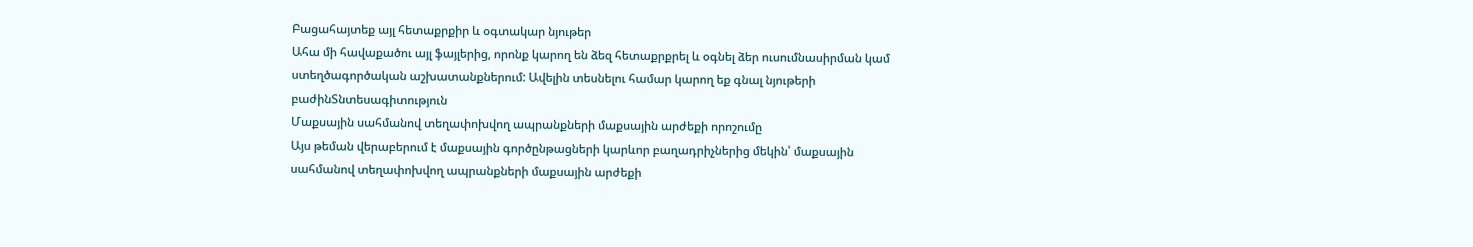Բացահայտեք այլ հետաքրքիր և օգտակար նյութեր
Ահա մի հավաքածու այլ ֆայլերից, որոնք կարող են ձեզ հետաքրքրել և օգնել ձեր ուսումնասիրման կամ ստեղծագործական աշխատանքներում: Ավելին տեսնելու համար կարող եք գնալ նյութերի բաժինՏնտեսագիտություն
Մաքսային սահմանով տեղափոխվող ապրանքների մաքսային արժեքի որոշումը
Այս թեման վերաբերում է մաքսային գործընթացների կարևոր բաղադրիչներից մեկին՝ մաքսային սահմանով տեղափոխվող ապրանքների մաքսային արժեքի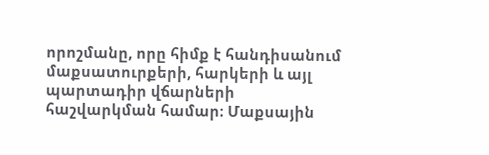որոշմանը, որը հիմք է հանդիսանում մաքսատուրքերի, հարկերի և այլ պարտադիր վճարների հաշվարկման համար։ Մաքսային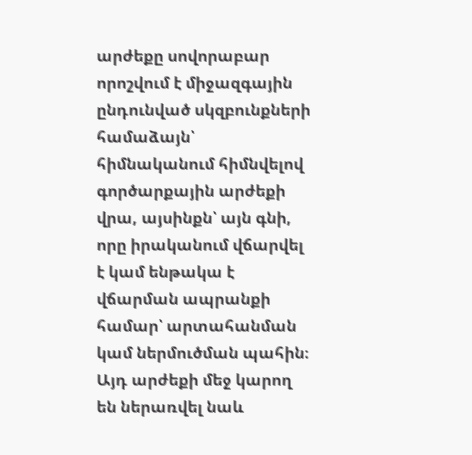արժեքը սովորաբար որոշվում է միջազգային ընդունված սկզբունքների համաձայն՝ հիմնականում հիմնվելով գործարքային արժեքի վրա, այսինքն՝ այն գնի, որը իրականում վճարվել է կամ ենթակա է վճարման ապրանքի համար՝ արտահանման կամ ներմուծման պահին։ Այդ արժեքի մեջ կարող են ներառվել նաև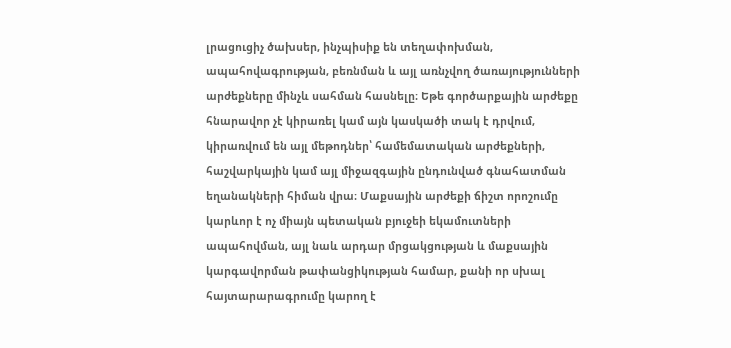լրացուցիչ ծախսեր, ինչպիսիք են տեղափոխման, ապահովագրության, բեռնման և այլ առնչվող ծառայությունների արժեքները մինչև սահման հասնելը։ Եթե գործարքային արժեքը հնարավոր չէ կիրառել կամ այն կասկածի տակ է դրվում, կիրառվում են այլ մեթոդներ՝ համեմատական արժեքների, հաշվարկային կամ այլ միջազգային ընդունված գնահատման եղանակների հիման վրա։ Մաքսային արժեքի ճիշտ որոշումը կարևոր է ոչ միայն պետական բյուջեի եկամուտների ապահովման, այլ նաև արդար մրցակցության և մաքսային կարգավորման թափանցիկության համար, քանի որ սխալ հայտարարագրումը կարող է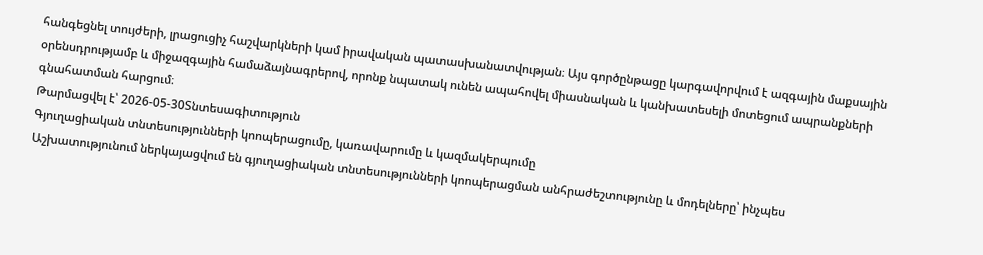հանգեցնել տույժերի, լրացուցիչ հաշվարկների կամ իրավական պատասխանատվության։ Այս գործընթացը կարգավորվում է ազգային մաքսային օրենսդրությամբ և միջազգային համաձայնագրերով, որոնք նպատակ ունեն ապահովել միասնական և կանխատեսելի մոտեցում ապրանքների գնահատման հարցում։
Թարմացվել է՝ 2026-05-30Տնտեսագիտություն
Գյուղացիական տնտեսությունների կոոպերացումը, կառավարումը և կազմակերպումը
Աշխատությունում ներկայացվում են գյուղացիական տնտեսությունների կոոպերացման անհրաժեշտությունը և մոդելները՝ ինչպես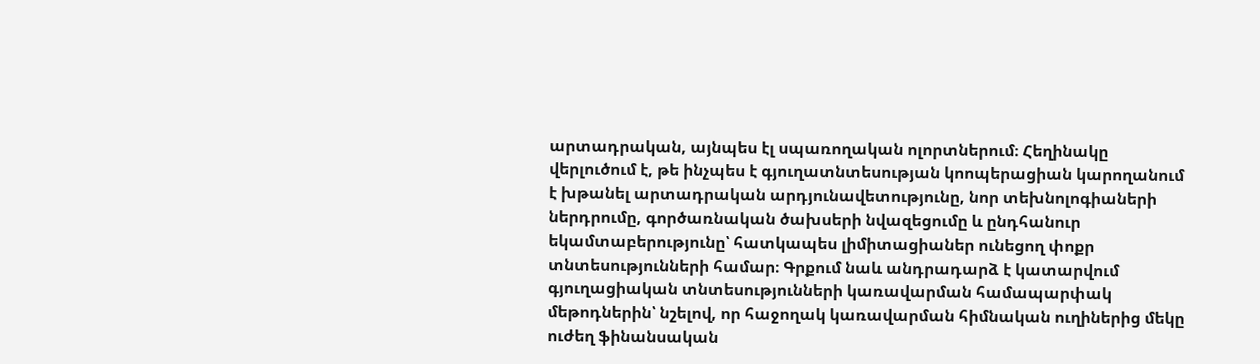արտադրական, այնպես էլ սպառողական ոլորտներում։ Հեղինակը վերլուծում է, թե ինչպես է գյուղատնտեսության կոոպերացիան կարողանում է խթանել արտադրական արդյունավետությունը, նոր տեխնոլոգիաների ներդրումը, գործառնական ծախսերի նվազեցումը և ընդհանուր եկամտաբերությունը՝ հատկապես լիմիտացիաներ ունեցող փոքր տնտեսությունների համար։ Գրքում նաև անդրադարձ է կատարվում գյուղացիական տնտեսությունների կառավարման համապարփակ մեթոդներին՝ նշելով, որ հաջողակ կառավարման հիմնական ուղիներից մեկը ուժեղ ֆինանսական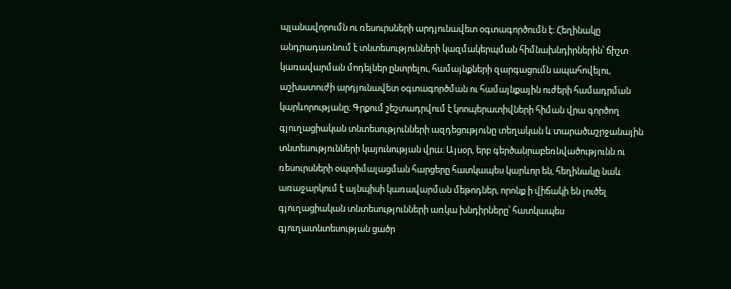պլանավորումն ու ռեսուրսների արդյունավետ օգտագործումն է։ Հեղինակը անդրադառնում է տնտեսությունների կազմակերպման հիմնախնդիրներին՝ ճիշտ կառավարման մոդելներ ընտրելու, համայնքների զարգացումն ապահովելու, աշխատուժի արդյունավետ օգտագործման ու համայնքային ուժերի համադրման կարևորությանը։ Գրքում շեշտադրվում է կոոպերատիվների հիման վրա գործող գյուղացիական տնտեսությունների ազդեցությունը տեղական և տարածաշրջանային տնտեսությունների կայունության վրա։ Այսօր, երբ գերծանրաբեռնվածությունն ու ռեսուրսների օպտիմալացման հարցերը հատկապես կարևոր են, հեղինակը նաև առաջարկում է այնպիսի կառավարման մեթոդներ, որոնք ի վիճակի են լուծել գյուղացիական տնտեսությունների առկա խնդիրները՝ հատկապես գյուղատնտեսության ցածր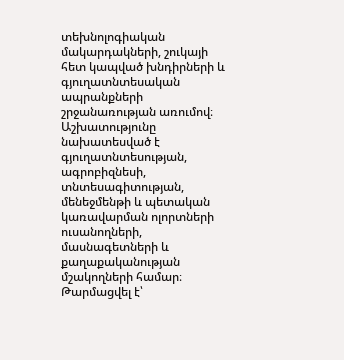տեխնոլոգիական մակարդակների, շուկայի հետ կապված խնդիրների և գյուղատնտեսական ապրանքների շրջանառության առումով։ Աշխատությունը նախատեսված է գյուղատնտեսության, ագրոբիզնեսի, տնտեսագիտության, մենեջմենթի և պետական կառավարման ոլորտների ուսանողների, մասնագետների և քաղաքականության մշակողների համար։
Թարմացվել է՝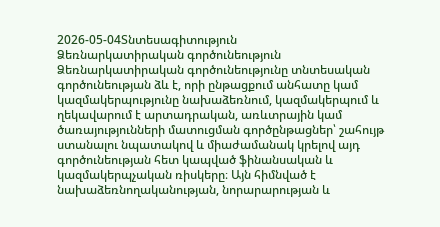2026-05-04Տնտեսագիտություն
Ձեռնարկատիրական գործունեություն
Ձեռնարկատիրական գործունեությունը տնտեսական գործունեության ձև է, որի ընթացքում անհատը կամ կազմակերպությունը նախաձեռնում, կազմակերպում և ղեկավարում է արտադրական, առևտրային կամ ծառայությունների մատուցման գործընթացներ՝ շահույթ ստանալու նպատակով և միաժամանակ կրելով այդ գործունեության հետ կապված ֆինանսական և կազմակերպչական ռիսկերը։ Այն հիմնված է նախաձեռնողականության, նորարարության և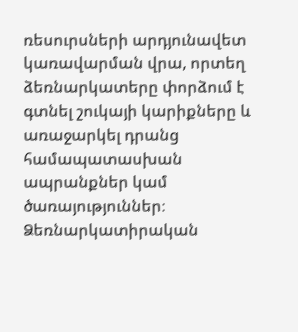ռեսուրսների արդյունավետ կառավարման վրա, որտեղ ձեռնարկատերը փորձում է գտնել շուկայի կարիքները և առաջարկել դրանց համապատասխան ապրանքներ կամ ծառայություններ։ Ձեռնարկատիրական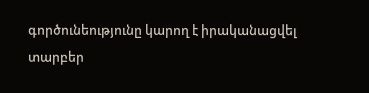գործունեությունը կարող է իրականացվել տարբեր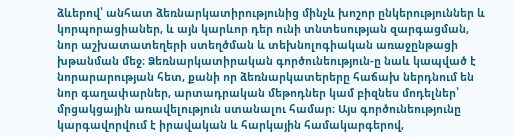ձևերով՝ անհատ ձեռնարկատիրությունից մինչև խոշոր ընկերություններ և կորպորացիաներ, և այն կարևոր դեր ունի տնտեսության զարգացման, նոր աշխատատեղերի ստեղծման և տեխնոլոգիական առաջընթացի խթանման մեջ։ Ձեռնարկատիրական գործունեություն-ը նաև կապված է նորարարության հետ, քանի որ ձեռնարկատերերը հաճախ ներդնում են նոր գաղափարներ, արտադրական մեթոդներ կամ բիզնես մոդելներ՝ մրցակցային առավելություն ստանալու համար։ Այս գործունեությունը կարգավորվում է իրավական և հարկային համակարգերով,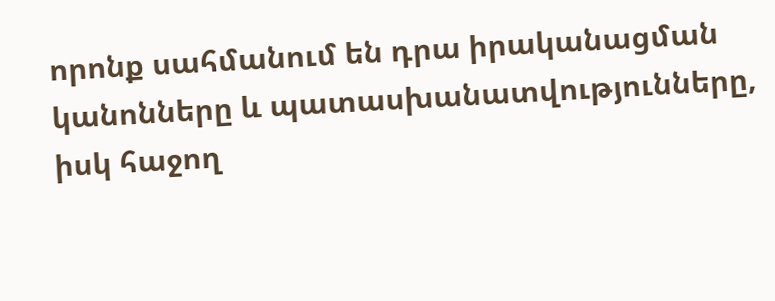որոնք սահմանում են դրա իրականացման կանոնները և պատասխանատվությունները, իսկ հաջող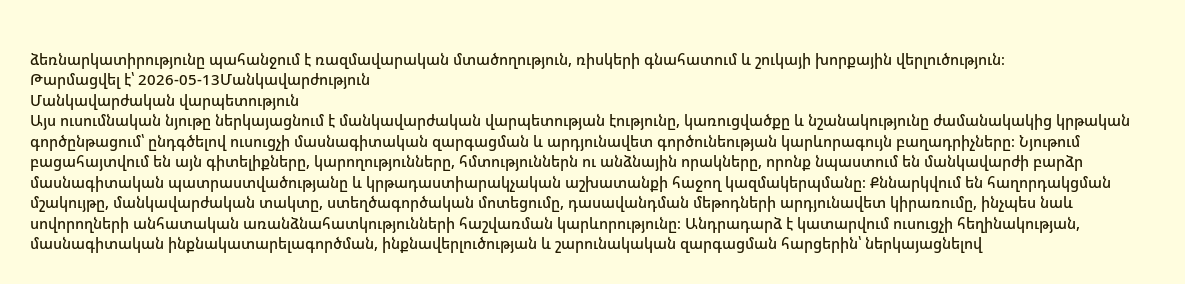ձեռնարկատիրությունը պահանջում է ռազմավարական մտածողություն, ռիսկերի գնահատում և շուկայի խորքային վերլուծություն։
Թարմացվել է՝ 2026-05-13Մանկավարժություն
Մանկավարժական վարպետություն
Այս ուսումնական նյութը ներկայացնում է մանկավարժական վարպետության էությունը, կառուցվածքը և նշանակությունը ժամանակակից կրթական գործընթացում՝ ընդգծելով ուսուցչի մասնագիտական զարգացման և արդյունավետ գործունեության կարևորագույն բաղադրիչները։ Նյութում բացահայտվում են այն գիտելիքները, կարողությունները, հմտություններն ու անձնային որակները, որոնք նպաստում են մանկավարժի բարձր մասնագիտական պատրաստվածությանը և կրթադաստիարակչական աշխատանքի հաջող կազմակերպմանը։ Քննարկվում են հաղորդակցման մշակույթը, մանկավարժական տակտը, ստեղծագործական մոտեցումը, դասավանդման մեթոդների արդյունավետ կիրառումը, ինչպես նաև սովորողների անհատական առանձնահատկությունների հաշվառման կարևորությունը։ Անդրադարձ է կատարվում ուսուցչի հեղինակության, մասնագիտական ինքնակատարելագործման, ինքնավերլուծության և շարունակական զարգացման հարցերին՝ ներկայացնելով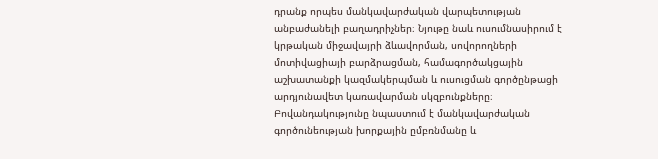դրանք որպես մանկավարժական վարպետության անբաժանելի բաղադրիչներ։ Նյութը նաև ուսումնասիրում է կրթական միջավայրի ձևավորման, սովորողների մոտիվացիայի բարձրացման, համագործակցային աշխատանքի կազմակերպման և ուսուցման գործընթացի արդյունավետ կառավարման սկզբունքները։ Բովանդակությունը նպաստում է մանկավարժական գործունեության խորքային ըմբռնմանը և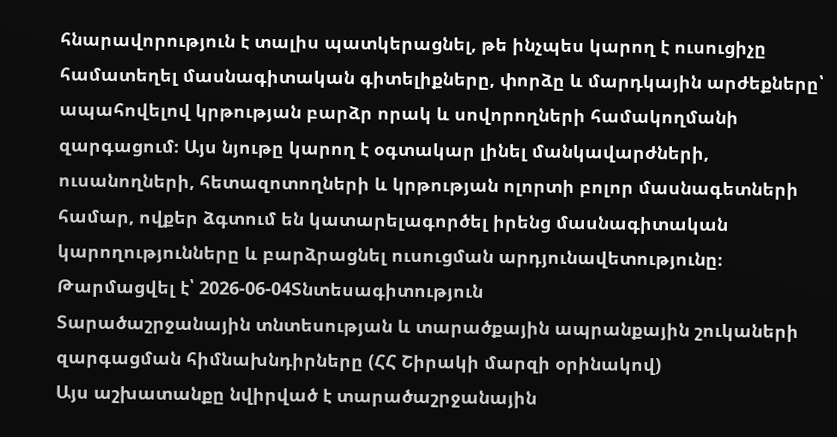հնարավորություն է տալիս պատկերացնել, թե ինչպես կարող է ուսուցիչը համատեղել մասնագիտական գիտելիքները, փորձը և մարդկային արժեքները՝ ապահովելով կրթության բարձր որակ և սովորողների համակողմանի զարգացում։ Այս նյութը կարող է օգտակար լինել մանկավարժների, ուսանողների, հետազոտողների և կրթության ոլորտի բոլոր մասնագետների համար, ովքեր ձգտում են կատարելագործել իրենց մասնագիտական կարողությունները և բարձրացնել ուսուցման արդյունավետությունը։
Թարմացվել է՝ 2026-06-04Տնտեսագիտություն
Տարածաշրջանային տնտեսության և տարածքային ապրանքային շուկաների զարգացման հիմնախնդիրները (ՀՀ Շիրակի մարզի օրինակով)
Այս աշխատանքը նվիրված է տարածաշրջանային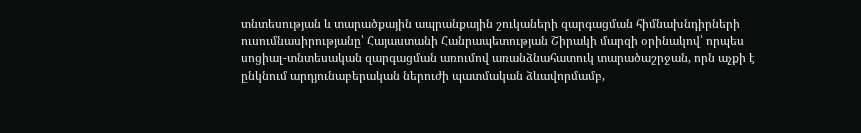տնտեսության և տարածքային ապրանքային շուկաների զարգացման հիմնախնդիրների ուսումնասիրությանը՝ Հայաստանի Հանրապետության Շիրակի մարզի օրինակով՝ որպես սոցիալ-տնտեսական զարգացման առումով առանձնահատուկ տարածաշրջան, որն աչքի է ընկնում արդյունաբերական ներուժի պատմական ձևավորմամբ,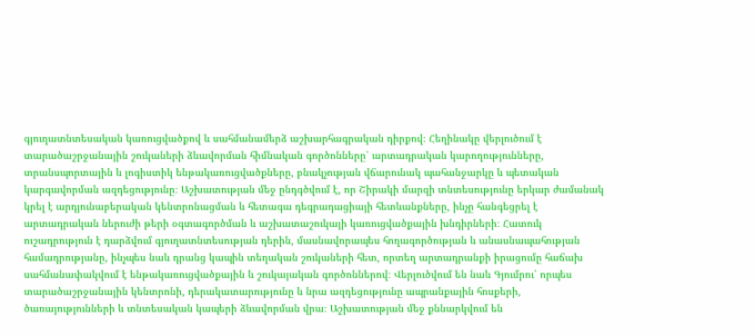գյուղատնտեսական կառուցվածքով և սահմանամերձ աշխարհագրական դիրքով։ Հեղինակը վերլուծում է տարածաշրջանային շուկաների ձևավորման հիմնական գործոնները՝ արտադրական կարողությունները, տրանսպորտային և լոգիստիկ ենթակառուցվածքները, բնակչության վճարունակ պահանջարկը և պետական կարգավորման ազդեցությունը։ Աշխատության մեջ ընդգծվում է, որ Շիրակի մարզի տնտեսությունը երկար ժամանակ կրել է արդյունաբերական կենտրոնացման և հետագա դեգրադացիայի հետևանքները, ինչը հանգեցրել է արտադրական ներուժի թերի օգտագործման և աշխատաշուկայի կառուցվածքային խնդիրների։ Հատուկ ուշադրություն է դարձվում գյուղատնտեսության դերին, մասնավորապես հողագործության և անասնապահության համադրությանը, ինչպես նաև դրանց կապին տեղական շուկաների հետ, որտեղ արտադրանքի իրացումը հաճախ սահմանափակվում է ենթակառուցվածքային և շուկայական գործոններով։ Վերլուծվում են նաև Գյումրու՝ որպես տարածաշրջանային կենտրոնի, դերակատարությունը և նրա ազդեցությունը ապրանքային հոսքերի, ծառայությունների և տնտեսական կապերի ձևավորման վրա։ Աշխատության մեջ քննարկվում են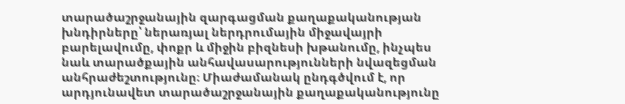տարածաշրջանային զարգացման քաղաքականության խնդիրները՝ ներառյալ ներդրումային միջավայրի բարելավումը, փոքր և միջին բիզնեսի խթանումը, ինչպես նաև տարածքային անհավասարությունների նվազեցման անհրաժեշտությունը։ Միաժամանակ ընդգծվում է, որ արդյունավետ տարածաշրջանային քաղաքականությունը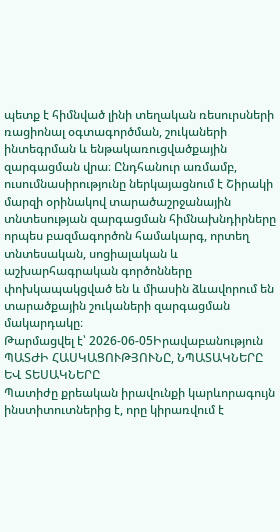պետք է հիմնված լինի տեղական ռեսուրսների ռացիոնալ օգտագործման, շուկաների ինտեգրման և ենթակառուցվածքային զարգացման վրա։ Ընդհանուր առմամբ, ուսումնասիրությունը ներկայացնում է Շիրակի մարզի օրինակով տարածաշրջանային տնտեսության զարգացման հիմնախնդիրները որպես բազմագործոն համակարգ, որտեղ տնտեսական, սոցիալական և աշխարհագրական գործոնները փոխկապակցված են և միասին ձևավորում են տարածքային շուկաների զարգացման մակարդակը։
Թարմացվել է՝ 2026-06-05Իրավաբանություն
ՊԱՏԺԻ ՀԱՍԿԱՑՈՒԹՅՈՒՆԸ, ՆՊԱՏԱԿՆԵՐԸ ԵՎ ՏԵՍԱԿՆԵՐԸ
Պատիժը քրեական իրավունքի կարևորագույն ինստիտուտներից է, որը կիրառվում է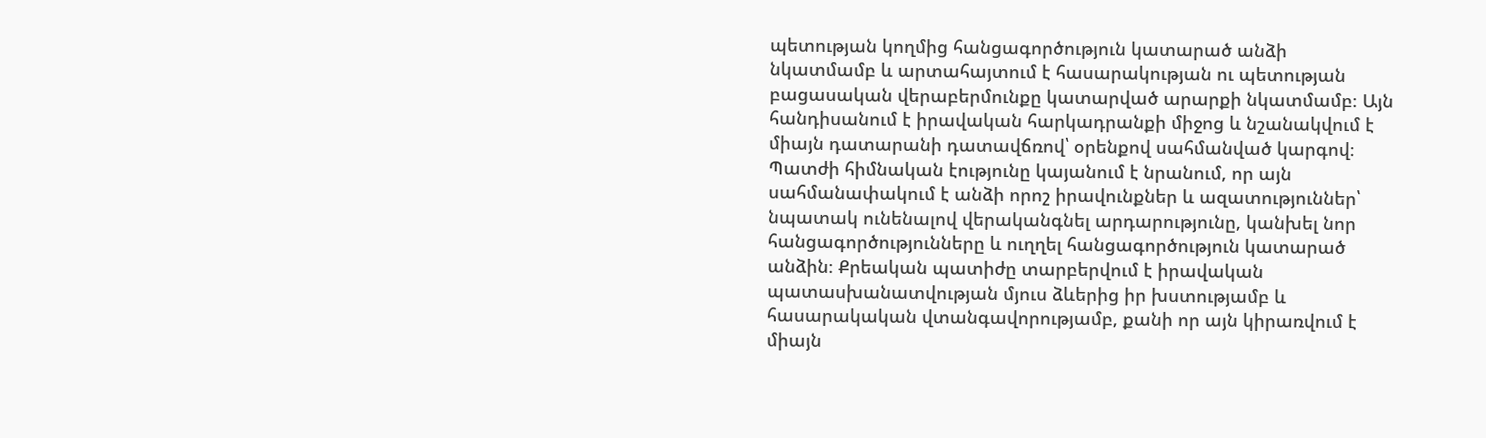պետության կողմից հանցագործություն կատարած անձի նկատմամբ և արտահայտում է հասարակության ու պետության բացասական վերաբերմունքը կատարված արարքի նկատմամբ։ Այն հանդիսանում է իրավական հարկադրանքի միջոց և նշանակվում է միայն դատարանի դատավճռով՝ օրենքով սահմանված կարգով։ Պատժի հիմնական էությունը կայանում է նրանում, որ այն սահմանափակում է անձի որոշ իրավունքներ և ազատություններ՝ նպատակ ունենալով վերականգնել արդարությունը, կանխել նոր հանցագործությունները և ուղղել հանցագործություն կատարած անձին։ Քրեական պատիժը տարբերվում է իրավական պատասխանատվության մյուս ձևերից իր խստությամբ և հասարակական վտանգավորությամբ, քանի որ այն կիրառվում է միայն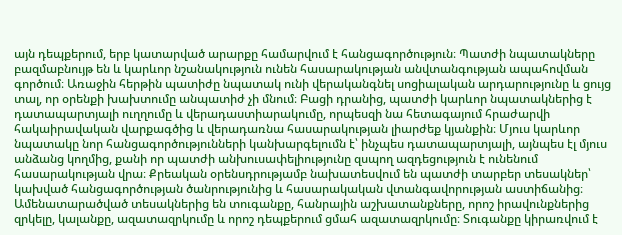այն դեպքերում, երբ կատարված արարքը համարվում է հանցագործություն։ Պատժի նպատակները բազմաբնույթ են և կարևոր նշանակություն ունեն հասարակության անվտանգության ապահովման գործում։ Առաջին հերթին պատիժը նպատակ ունի վերականգնել սոցիալական արդարությունը և ցույց տալ, որ օրենքի խախտումը անպատիժ չի մնում։ Բացի դրանից, պատժի կարևոր նպատակներից է դատապարտյալի ուղղումը և վերադաստիարակումը, որպեսզի նա հետագայում հրաժարվի հակաիրավական վարքագծից և վերադառնա հասարակության լիարժեք կյանքին։ Մյուս կարևոր նպատակը նոր հանցագործությունների կանխարգելումն է՝ ինչպես դատապարտյալի, այնպես էլ մյուս անձանց կողմից, քանի որ պատժի անխուսափելիությունը զսպող ազդեցություն է ունենում հասարակության վրա։ Քրեական օրենսդրությամբ նախատեսվում են պատժի տարբեր տեսակներ՝ կախված հանցագործության ծանրությունից և հասարակական վտանգավորության աստիճանից։ Ամենատարածված տեսակներից են տուգանքը, հանրային աշխատանքները, որոշ իրավունքներից զրկելը, կալանքը, ազատազրկումը և որոշ դեպքերում ցմահ ազատազրկումը։ Տուգանքը կիրառվում է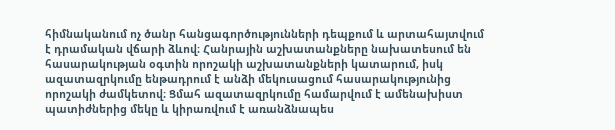հիմնականում ոչ ծանր հանցագործությունների դեպքում և արտահայտվում է դրամական վճարի ձևով։ Հանրային աշխատանքները նախատեսում են հասարակության օգտին որոշակի աշխատանքների կատարում, իսկ ազատազրկումը ենթադրում է անձի մեկուսացում հասարակությունից որոշակի ժամկետով։ Ցմահ ազատազրկումը համարվում է ամենախիստ պատիժներից մեկը և կիրառվում է առանձնապես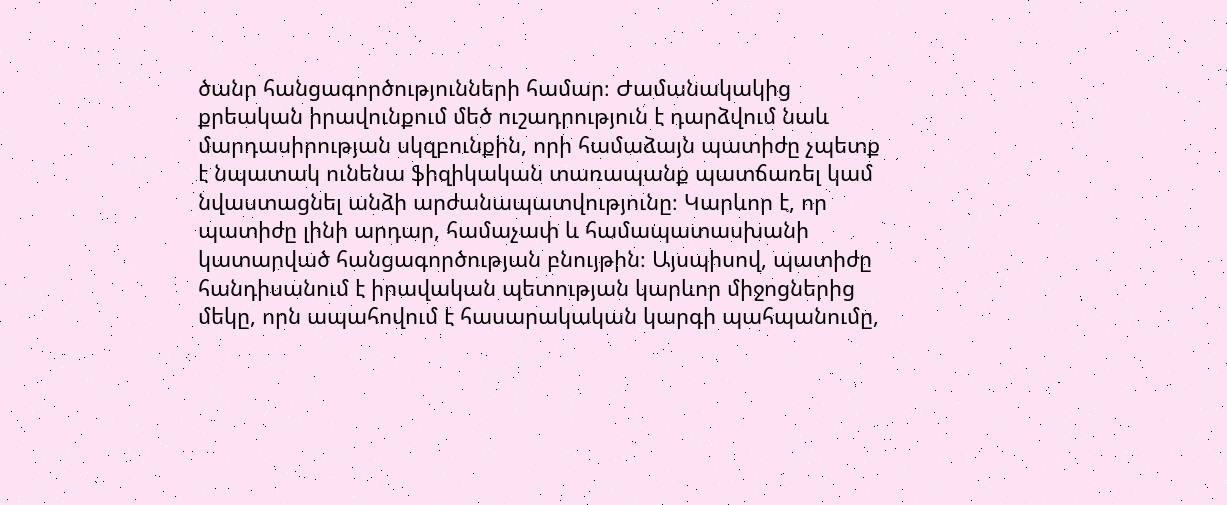ծանր հանցագործությունների համար։ Ժամանակակից քրեական իրավունքում մեծ ուշադրություն է դարձվում նաև մարդասիրության սկզբունքին, որի համաձայն պատիժը չպետք է նպատակ ունենա ֆիզիկական տառապանք պատճառել կամ նվաստացնել անձի արժանապատվությունը։ Կարևոր է, որ պատիժը լինի արդար, համաչափ և համապատասխանի կատարված հանցագործության բնույթին։ Այսպիսով, պատիժը հանդիսանում է իրավական պետության կարևոր միջոցներից մեկը, որն ապահովում է հասարակական կարգի պահպանումը,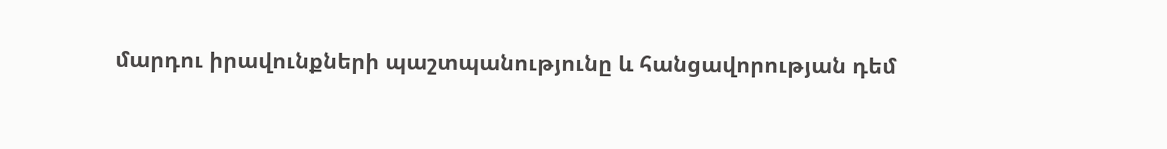մարդու իրավունքների պաշտպանությունը և հանցավորության դեմ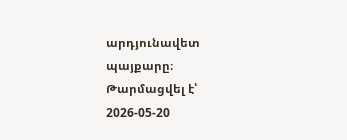արդյունավետ պայքարը։
Թարմացվել է՝ 2026-05-20